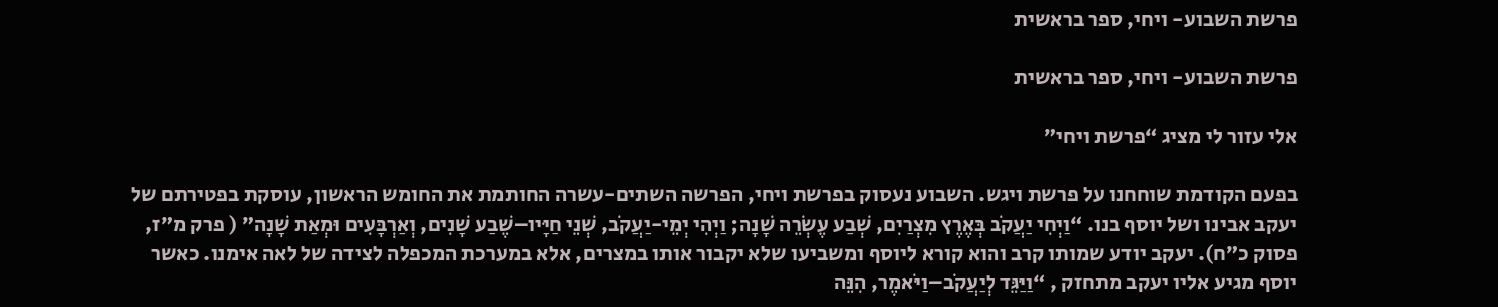פרשת השבוע- ויחי, ספר בראשית

פרשת השבוע- ויחי, ספר בראשית

אלי עזור לי מציג “פרשת ויחי”

בפעם הקודמת שוחחנו על פרשת ויגש. השבוע נעסוק בפרשת ויחי, הפרשה השתים-עשרה החותמת את החומש הראשון, עוסקת בפטירתם של יעקב אבינו ושל יוסף בנו. “וַיְחִי יַעֲקֹב בְּאֶרֶץ מִצְרַיִם, שְׁבַע עֶשְׂרֵה שָׁנָה; וַיְהִי יְמֵי-יַעֲקֹב, שְׁנֵי חַיָּיו–שֶׁבַע שָׁנִים, וְאַרְבָּעִים וּמְאַת שָׁנָה” ( פרק מ”ז, פסוק כ”ח). יעקב יודע שמותו קרב והוא קורא ליוסף ומשביעו שלא יקבור אותו במצרים, אלא במערכת המכפלה לצידה של לאה אימנו. כאשר יוסף מגיע אליו יעקב מתחזק , “וַיַּגֵּד לְיַעֲקֹב–וַיֹּאמֶר, הִנֵּה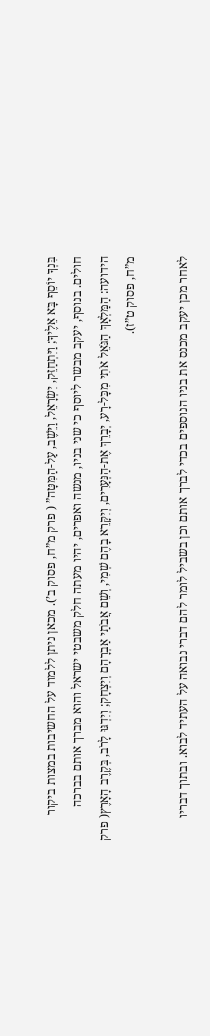בִּנְךָ יוֹסֵף בָּא אֵלֶיךָ; וַיִּתְחַזֵּק, יִשְׂרָאֵל, וַיֵּשֶׁב, עַל-הַמִּטָּה” ( פרק מ”ח, פסוק ב’). מכאן ניתן ללמוד על החשיבות במצות ביקור חולים. בנוסף, יעקב מבשר ליוסף כי שני בניו, מנשה ואפרים, יהיו מעתה חלק משבטי ישראל והוא מברך אותם בברכה הידועה: הַמַּלְאָךְ הַגֹּאֵל אֹתִי מִכָּל-רָע, יְבָרֵךְ אֶת-הַנְּעָרִים, וְיִקָּרֵא בָהֶם שְׁמִי, וְשֵׁם אֲבֹתַי אַבְרָהָם וְיִצְחָק; וְיִדְגּוּ לָרֹב, בְּקֶרֶב הָאָרֶץ( פרק מ”ח, פסוק ט”ז).

לאחר מכן יעקב מכנס את בניו הנוספים בכדי לברך אותם וכן בשביל לומר להם דברי נבואה על העתיד לבוא. ובתוך דבריו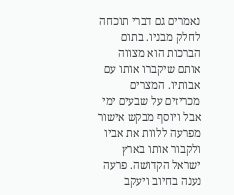נאמרים גם דברי תוכחה לחלק מבניו. בתום הברכות הוא מצווה אותם שיקברו אותו עם אבותיו. המצרים מכריזים על שבעים ימי אבל ויוסף מבקש אישור מפרעה ללוות את אביו ולקבור אותו בארץ ישראל הקדושה. פרעה נענה בחיוב ויעקב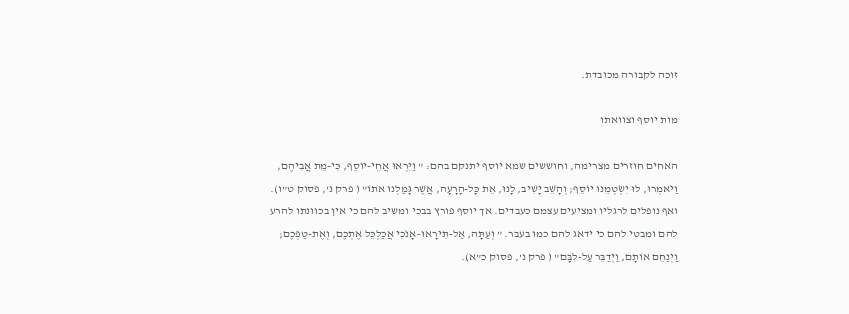זוכה לקבורה מכובדת.

מות יוסף וצוואתו

האחים חוזרים מצרימה, וחוששים שמא יוסף יתנקם בהם: ” וַיִּרְאוּ אֲחֵי-יוֹסֵף, כִּי-מֵת אֲבִיהֶם, וַיֹּאמְרוּ, לוּ יִשְׂטְמֵנוּ יוֹסֵף; וְהָשֵׁב יָשִׁיב, לָנוּ, אֵת כָּל-הָרָעָה, אֲשֶׁר גָּמַלְנוּ אֹתוֹ” ( פרק נ’, פסוק ט”ו). ואף נופלים לרגליו ומציעים עצמם כעבדים. אך יוסף פורץ בבכי ומשיב להם כי אין בכוונתו להרע להם ומבטי להם כי ידאג להם כמו בעבר. ” וְעַתָּה, אַל-תִּירָאוּ–אָנֹכִי אֲכַלְכֵּל אֶתְכֶם, וְאֶת-טַפְּכֶם; וַיְנַחֵם אוֹתָם, וַיְדַבֵּר עַל-לִבָּם” ( פרק נ’, פסוק כ”א).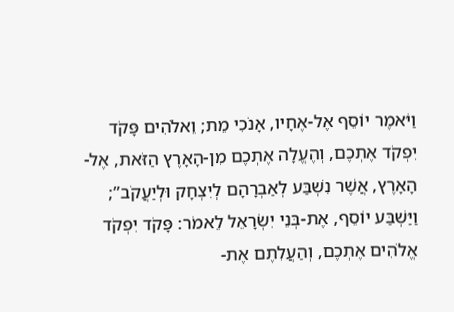וַיֹּאמֶר יוֹסֵף אֶל-אֶחָיו, אָנֹכִי מֵת; וֵאלֹהִים פָּקֹד יִפְקֹד אֶתְכֶם, וְהֶעֱלָה אֶתְכֶם מִן-הָאָרֶץ הַזֹּאת, אֶל-הָאָרֶץ, אֲשֶׁר נִשְׁבַּע לְאַבְרָהָם לְיִצְחָק וּלְיַעֲקֹב”; וַיַּשְׁבַּע יוֹסֵף, אֶת-בְּנֵי יִשְׂרָאֵל לֵאמֹר: פָּקֹד יִפְקֹד אֱלֹהִים אֶתְכֶם, וְהַעֲלִתֶם אֶת-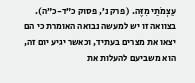עַצְמֹתַי מִזֶּה. ( פרק נ’, פסוק כ”ד-כ”ה). בצוואה זו יש למעשה נבואה האומרת כי הם יצאו את מצרים בעתיד, וכאשר יגיע יום זה, הוא משביעם להעלות את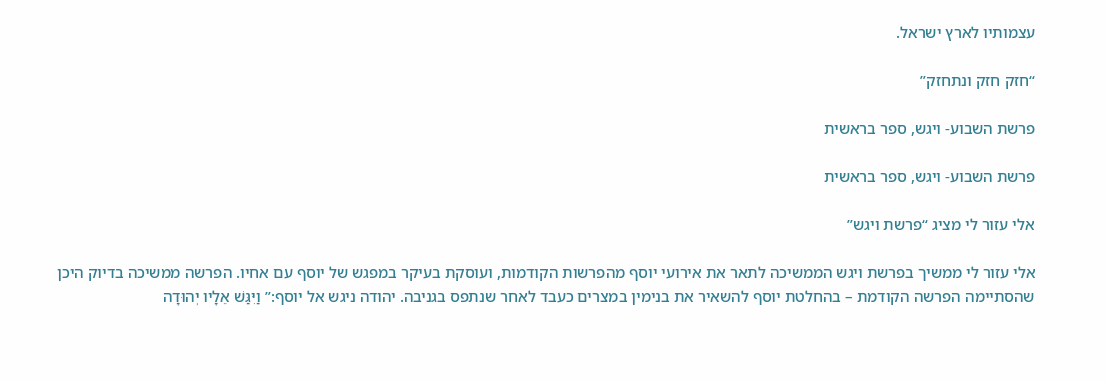עצמותיו לארץ ישראל.

“חזק חזק ונתחזק”

פרשת השבוע- ויגש, ספר בראשית

פרשת השבוע- ויגש, ספר בראשית

אלי עזור לי מציג “פרשת ויגש”

אלי עזור לי ממשיך בפרשת ויגש הממשיכה לתאר את אירועי יוסף מהפרשות הקודמות, ועוסקת בעיקר במפגש של יוסף עם אחיו. הפרשה ממשיכה בדיוק היכן שהסתיימה הפרשה הקודמת – בהחלטת יוסף להשאיר את בנימין במצרים כעבד לאחר שנתפס בגניבה. יהודה ניגש אל יוסף:” וַיִּגַּשׁ אֵלָיו יְהוּדָה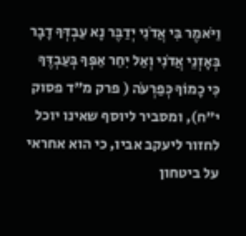וַיֹּאמֶר בִּי אֲדֹנִי יְדַבֶּר נָא עַבְדְּךָ דָבָר בְּאָזְנֵי אֲדֹנִי וְאַל יִחַר אַפְּךָ בְּעַבְדֶּךָ כִּי כָמוֹךָ כְּפַרְעֹה ( פרק מ”ד פסוק י”ח), ומסביר ליוסף שאינו יוכל לחזור ליעקב אביו, כי הוא אחראי על ביטחון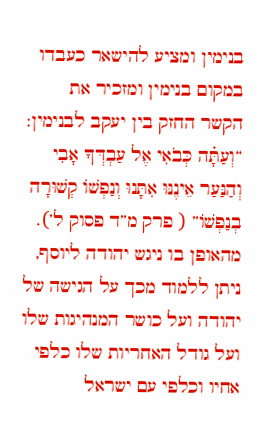בנימין ומציע להישאר כעבדו במקום בנימין ומזכיר את הקשר החזק בין יעקב לבנימין: “וְעַתָּ֗ה כְּבֹאִי אֶל עַבְדְּךָ אָבִי וְהַנַּעַר אֵינֶנּוּ אִתָּנוּ וְנַפְשׁוֹ קְשׁוּרָה בְנַפְשׁוֹ” ( פרק מ”ד פסוק ל’). מהאופן בו ניגש יהודה ליוסף, ניתן ללמוד מכך על הגישה של יהודה ועל כושר המנהיגות שלו ועל גודל האחריות שלו כלפי אחיו וכלפי עם ישראל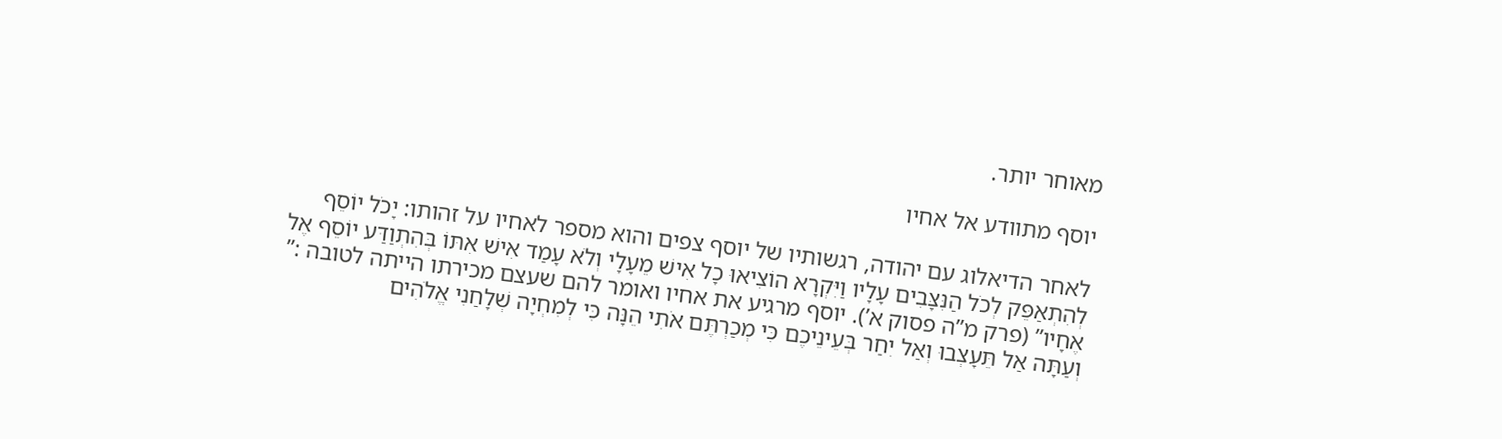מאוחר יותר.

יוסף מתוודע אל אחיו

לאחר הדיאלוג עם יהודה, רגשותיו של יוסף צפים והוא מספר לאחיו על זהותו: יָכֹל יוֹסֵף לְהִתְאַפֵּק לְכֹל הַנִּצָּבִים עָלָיו וַיִּקְרָא הוֹצִיאוּ כָל אִישׁ מֵעָלָי וְלֹא עָמַד אִישׁ אִתּוֹ בְּהִתְוַדַּע יוֹסֵף אֶל אֶחָיו” (פרק מ”ה פסוק א’). יוסף מרגיע את אחיו ואומר להם שעצם מכירתו הייתה לטובה :” וְעַתָּה אַל תֵּעָצְבוּ וְאַל יִחַר בְּעֵינֵיכֶם כִּי מְכַרְתֶּם אֹתִי הֵנָּה כִּי לְמִחְיָה שְׁלָחַנִי אֱלֹהִים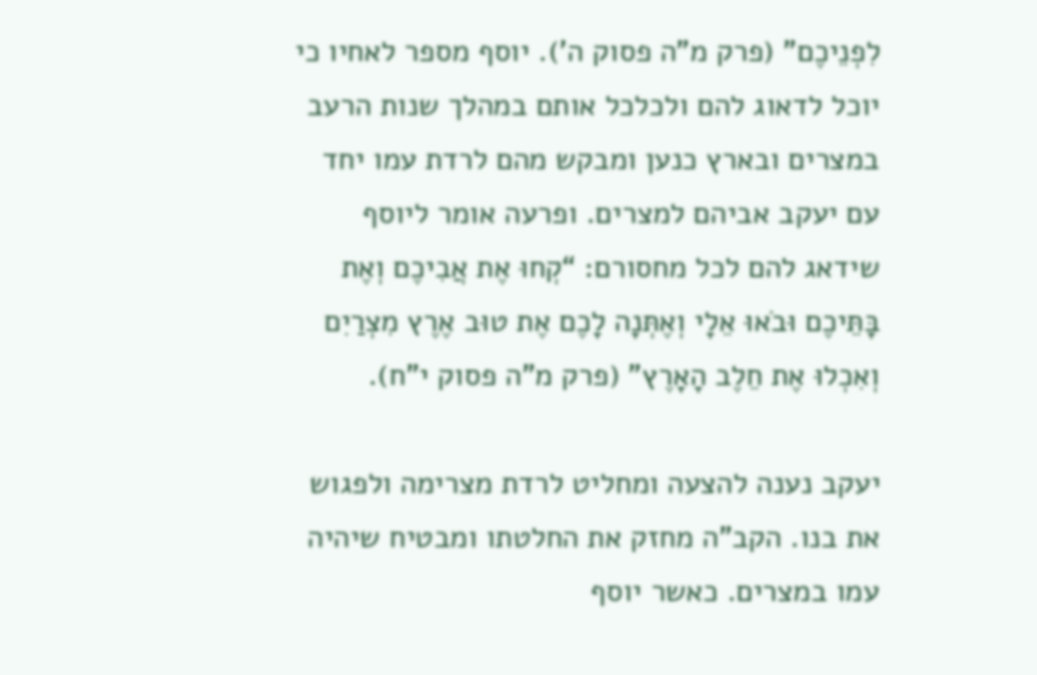לִפְנֵיכֶם” (פרק מ”ה פסוק ה’). יוסף מספר לאחיו כי יוכל לדאוג להם ולכלכל אותם במהלך שנות הרעב במצרים ובארץ כנען ומבקש מהם לרדת עמו יחד עם יעקב אביהם למצרים. ופרעה אומר ליוסף שידאג להם לכל מחסורם: “קְחוּ אֶת אֲבִיכֶם וְאֶת בָּתֵּיכֶם וּבֹאוּ אֵלָי וְאֶתְּנָה לָכֶם אֶת טוּב אֶרֶץ מִצְרַיִם וְאִכְלוּ אֶת חֵלֶב הָאָרֶץ” (פרק מ”ה פסוק י”ח).

יעקב נענה להצעה ומחליט לרדת מצרימה ולפגוש את בנו. הקב”ה מחזק את החלטתו ומבטיח שיהיה עמו במצרים. כאשר יוסף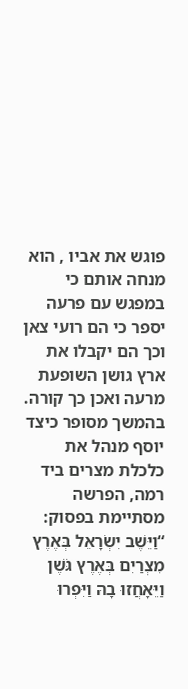פוגש את אביו , הוא מנחה אותם כי במפגש עם פרעה יספר כי הם רועי צאן וכך הם יקבלו את ארץ גושן השופעת מרעה ואכן כך קורה. בהמשך מסופר כיצד יוסף מנהל את כלכלת מצרים ביד רמה, הפרשה מסתיימת בפסוק: “וַיֵּשֶׁב יִשְׂרָאֵל בְּאֶרֶץ מִצְרַיִם בְּאֶרֶץ גֹּשֶׁן וַיֵּאָחֲזוּ בָהּ וַיִּפְרוּ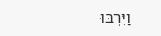וַיִּרְבּוּ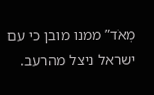מְאֹד” ממנו מובן כי עם ישראל ניצל מהרעב.